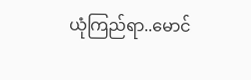ယုံကြည်ရာ..မောင်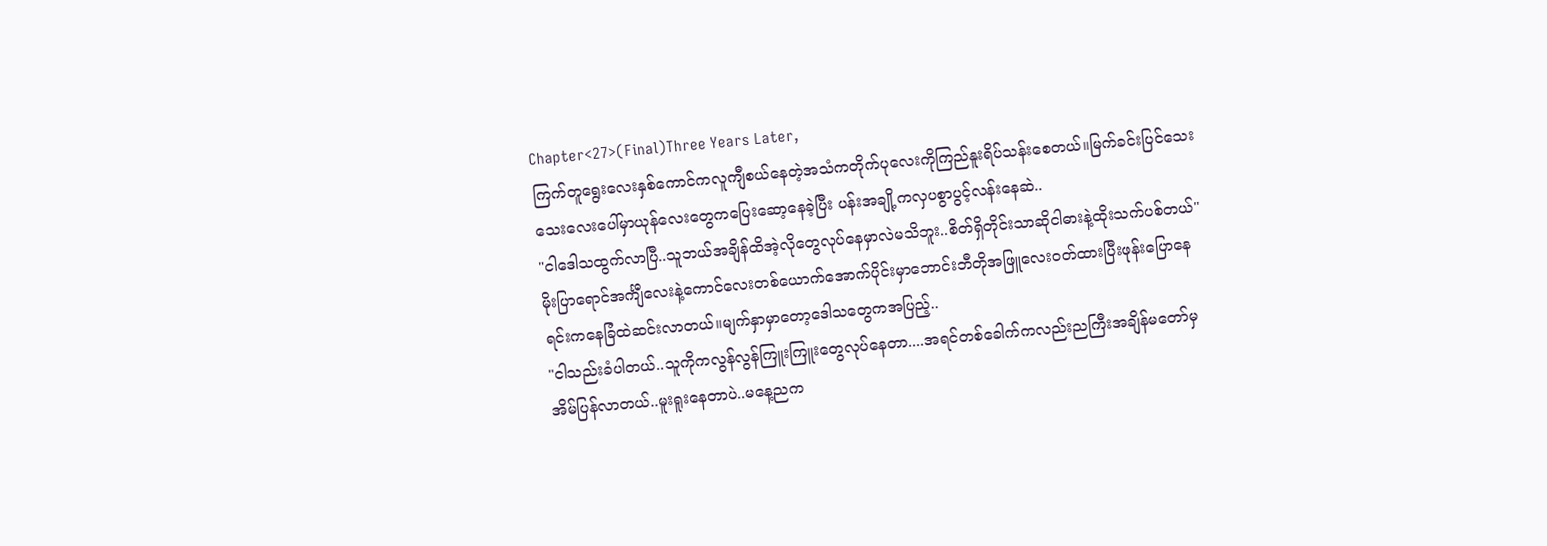Chapter<27>(Final)Three Years Later,
ကြက်တူရွေးလေးနှစ်ကောင်ကလူကျီစယ်နေတဲ့အသံကတိုက်ပုလေးကိုကြည်နူးရိပ်သန်းစေတယ်။မြက်ခင်းပြင်သေးသေးလေးပေါ်မှာယုန်လေးတွေကပြေးဆော့နေခဲ့ပြီး ပန်းအချို့ကလှပစွာပွင့်လန်းနေဆဲ..
"ငါဒေါသထွက်လာပြီ..သူဘယ်အချိန်ထိအဲ့လိုတွေလုပ်နေမှာလဲမသိဘူး..စိတ်ရှိတိုင်းသာဆိုငါဓားနဲ့ထိုးသက်ပစ်တယ်"
မိုးပြာရောင်အင်္ကျီလေးနဲ့ကောင်လေးတစ်ယောက်အောက်ပိုင်းမှာဘောင်းဘီတိုအဖြူလေးဝတ်ထားပြီးဖုန်းပြောနေရင်းကနေခြံထဲဆင်းလာတယ်။မျက်နှာမှာတော့ဒေါသတွေကအပြည့်..
"ငါသည်းခံပါတယ်..သူကိုကလွန်လွန်ကြူးကြူးတွေလုပ်နေတာ....အရင်တစ်ခေါက်ကလည်းညကြီးအချိန်မတော်မှအိမ်ပြန်လာတယ်..မူးရူးနေတာပဲ..မနေ့ညက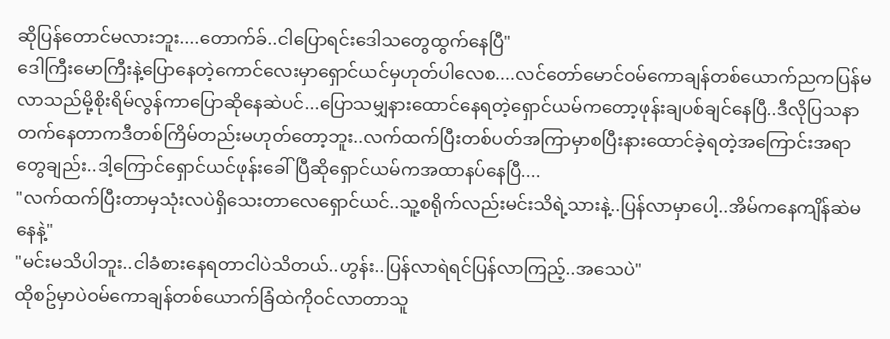ဆိုပြန်တောင်မလားဘူး....တောက်ခ်..ငါပြောရင်းဒေါသတွေထွက်နေပြီ"
ဒေါကြီးမောကြီးနဲ့ပြောနေတဲ့ကောင်လေးမှာရှောင်ယင်မှဟုတ်ပါလေစ....လင်တော်မောင်ဝမ်ကောချန်တစ်ယောက်ညကပြန်မလာသည်မို့စိုးရိမ်လွန်ကာပြောဆိုနေဆဲပင်...ပြောသမျှနားထောင်နေရတဲ့ရှောင်ယမ်ကတော့ဖုန်းချပစ်ချင်နေပြီ..ဒီလိုပြသနာတက်နေတာကဒီတစ်ကြိမ်တည်းမဟုတ်တော့ဘူး..လက်ထက်ပြီးတစ်ပတ်အကြာမှာစပြီးနားထောင်ခဲ့ရတဲ့အကြောင်းအရာတွေချည်း..ဒါ့ကြောင်ရှောင်ယင်ဖုန်းခေါ်ပြီဆိုရှောင်ယမ်ကအထာနပ်နေပြီ....
"လက်ထက်ပြီးတာမှသုံးလပဲရှိသေးတာလေရှောင်ယင်..သူ့စရိုက်လည်းမင်းသိရဲ့သားနဲ့..ပြန်လာမှာပေါ့..အိမ်ကနေကျိန်ဆဲမနေနဲ့"
"မင်းမသိပါဘူး..ငါခံစားနေရတာငါပဲသိတယ်..ဟွန်း..ပြန်လာရဲရင်ပြန်လာကြည့်..အသေပဲ"
ထိုစဥ်မှာပဲဝမ်ကောချန်တစ်ယောက်ခြံထဲကိုဝင်လာတာသူ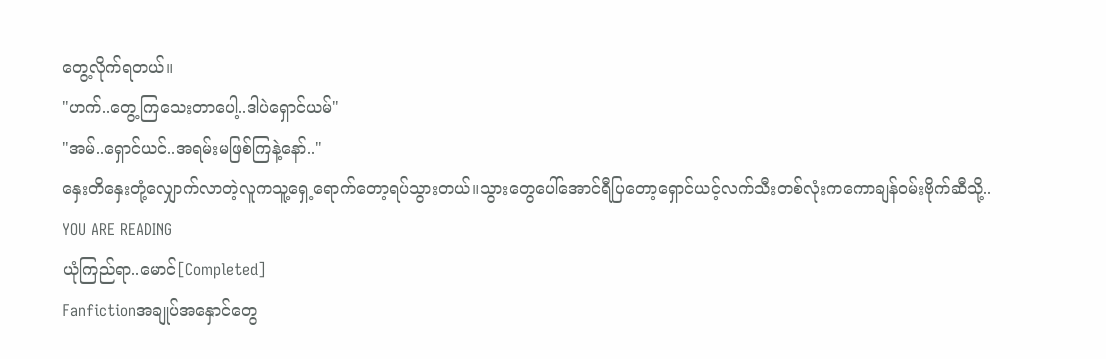တွေ့လိုက်ရတယ်။
"ဟက်..တွေ့ကြသေးတာပေါ့..ဒါပဲရှောင်ယမ်"
"အမ်..ရှောင်ယင်..အရမ်းမဖြစ်ကြနဲ့နော်.."
နှေးတိနှေးတုံ့လျှောက်လာတဲ့လူကသူ့ရှေ့ရောက်တော့ရပ်သွားတယ်။သွားတွေပေါ်အောင်ရီပြတော့ရှောင်ယင့်လက်သီးတစ်လုံးကကောချန်ဝမ်းဗိုက်ဆီသို့..
YOU ARE READING
ယုံကြည်ရာ..မောင်[Completed]
Fanfictionအချုပ်အနှောင်တွေ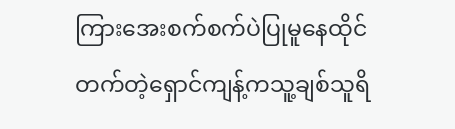ကြားအေးစက်စက်ပဲပြုမူနေထိုင်တက်တဲ့ရှောင်ကျန့်ကသူ့ချစ်သူရိ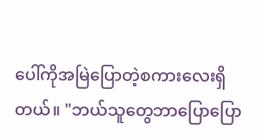ပေါ်ကိုအမြဲပြောတဲ့စကားလေးရှိတယ်။ "ဘယ်သူတွေဘာပြောပြော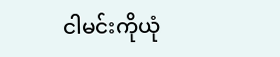ငါမင်းကိုယုံ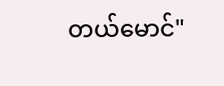တယ်မောင်"